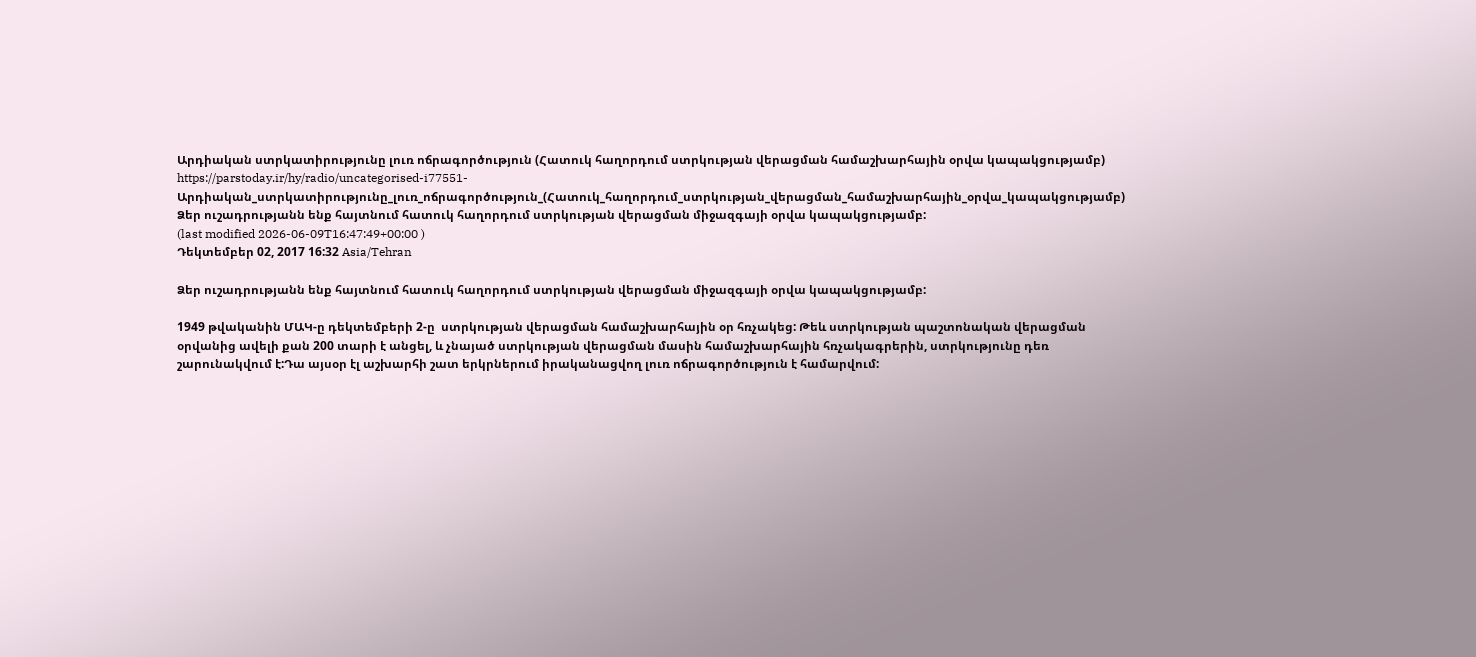Արդիական ստրկատիրությունը լուռ ոճրագործություն (Հատուկ հաղորդում ստրկության վերացման համաշխարհային օրվա կապակցությամբ)
https://parstoday.ir/hy/radio/uncategorised-i77551-Արդիական_ստրկատիրությունը_լուռ_ոճրագործություն_(Հատուկ_հաղորդում_ստրկության_վերացման_համաշխարհային_օրվա_կապակցությամբ)
Ձեր ուշադրությանն ենք հայտնում հատուկ հաղորդում ստրկության վերացման միջազգայի օրվա կապակցությամբ:
(last modified 2026-06-09T16:47:49+00:00 )
Դեկտեմբեր 02, 2017 16:32 Asia/Tehran

Ձեր ուշադրությանն ենք հայտնում հատուկ հաղորդում ստրկության վերացման միջազգայի օրվա կապակցությամբ:

1949 թվականին ՄԱԿ-ը դեկտեմբերի 2-ը  ստրկության վերացման համաշխարհային օր հռչակեց: Թեև ստրկության պաշտոնական վերացման օրվանից ավելի քան 200 տարի է անցել, և չնայած ստրկության վերացման մասին համաշխարհային հռչակագրերին, ստրկությունը դեռ շարունակվում է:Դա այսօր էլ աշխարհի շատ երկրներում իրականացվող լուռ ոճրագործություն է համարվում: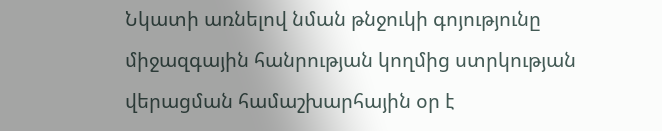Նկատի առնելով նման թնջուկի գոյությունը միջազգային հանրության կողմից ստրկության վերացման համաշխարհային օր է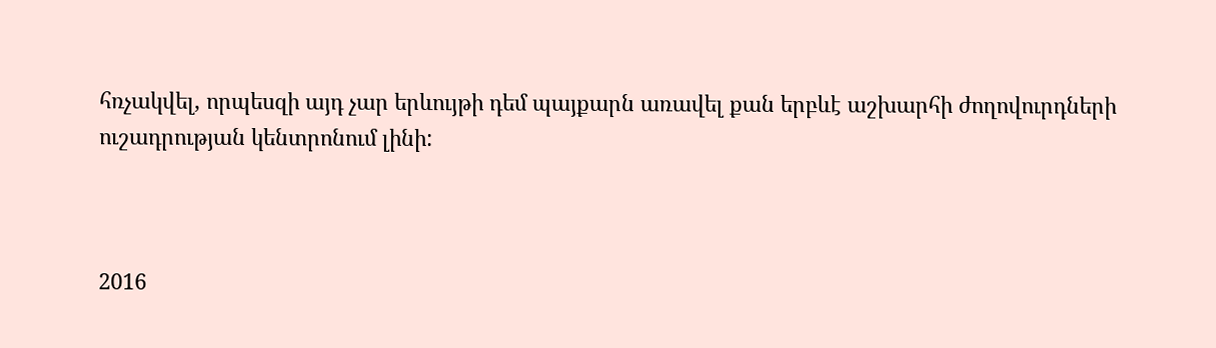հռչակվել, որպեսզի այդ չար երևույթի դեմ պայքարն առավել քան երբևէ աշխարհի ժողովուրդների ուշադրության կենտրոնում լինի:



2016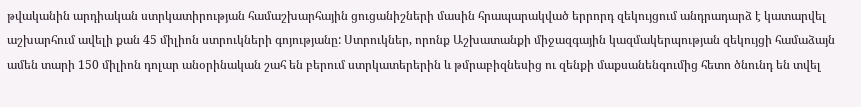թվականին արդիական ստրկատիրության համաշխարհային ցուցանիշների մասին հրապարակված երրորդ զեկույցում անդրադարձ է կատարվել աշխարհում ավելի քան 45 միլիոն ստրուկների գոյությանը: Ստրուկներ, որոնք Աշխատանքի միջազգային կազմակերպության զեկույցի համաձայն ամեն տարի 150 միլիոն դոլար անօրինական շահ են բերում ստրկատերերին և թմրաբիզնեսից ու զենքի մաքսանենգումից հետո ծնունդ են տվել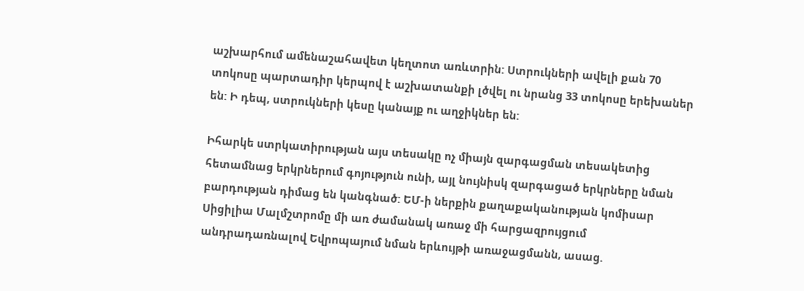աշխարհում ամենաշահավետ կեղտոտ առևտրին: Ստրուկների ավելի քան 70 տոկոսը պարտադիր կերպով է աշխատանքի լծվել ու նրանց 33 տոկոսը երեխաներ են: Ի դեպ, ստրուկների կեսը կանայք ու աղջիկներ են:

Իհարկե ստրկատիրության այս տեսակը ոչ միայն զարգացման տեսակետից հետամնաց երկրներում գոյություն ունի, այլ նույնիսկ զարգացած երկրները նման բարդության դիմաց են կանգնած: ԵՄ-ի ներքին քաղաքականության կոմիսար Սիցիլիա Մալմշտրոմը մի առ ժամանակ առաջ մի հարցազրույցում անդրադառնալով Եվրոպայում նման երևույթի առաջացմանն, ասաց.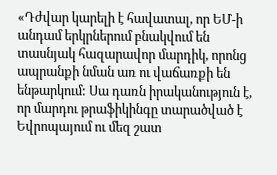«Դժվար կարելի է հավատալ, որ ԵՄ-ի անդամ երկրներում բնակվում են տասնյակ հազարավոր մարդիկ, որոնց ապրանքի նման առ ու վաճառքի են ենթարկում: Սա դառն իրականություն է, որ մարդու թրաֆիկինգը տարածված է Եվրոպայում ու մեզ շատ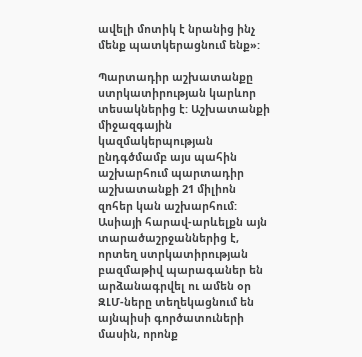ավելի մոտիկ է նրանից ինչ մենք պատկերացնում ենք»:

Պարտադիր աշխատանքը ստրկատիրության կարևոր տեսակներից է: Աշխատանքի միջազգային կազմակերպության ընդգծմամբ այս պահին աշխարհում պարտադիր աշխատանքի 21 միլիոն զոհեր կան աշխարհում: Ասիայի հարավ-արևելքն այն տարածաշրջաններից է, որտեղ ստրկատիրության բազմաթիվ պարագաներ են արձանագրվել ու ամեն օր ԶԼՄ-ները տեղեկացնում են այնպիսի գործատուների մասին, որոնք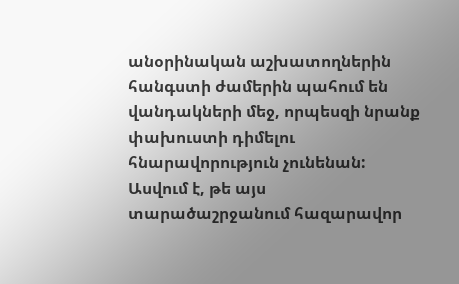անօրինական աշխատողներին հանգստի ժամերին պահում են վանդակների մեջ, որպեսզի նրանք փախուստի դիմելու հնարավորություն չունենան: Ասվում է, թե այս տարածաշրջանում հազարավոր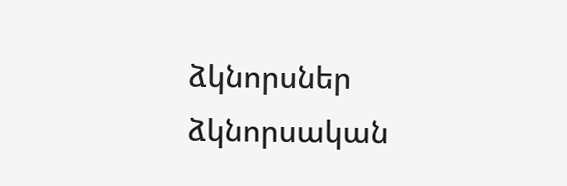ձկնորսներ ձկնորսական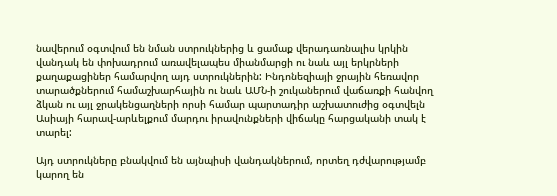նավերում օգտվում են նման ստրուկներից և ցամաք վերադառնալիս կրկին վանդակ են փոխադրում առավելապես միանմարցի ու նաև այլ երկրների քաղաքացիներ համարվող այդ ստրուկներին: Ինդոնեզիայի ջրային հեռավոր տարածքներում համաշխարհային ու նաև ԱՄՆ-ի շուկաներում վաճառքի հանվող ձկան ու այլ ջրակենցաղների որսի համար պարտադիր աշխատուժից օգտվելն Ասիայի հարավ-արևելքում մարդու իրավունքների վիճակը հարցականի տակ է տարել:

Այդ ստրուկները բնակվում են այնպիսի վանդակներում, որտեղ դժվարությամբ կարող են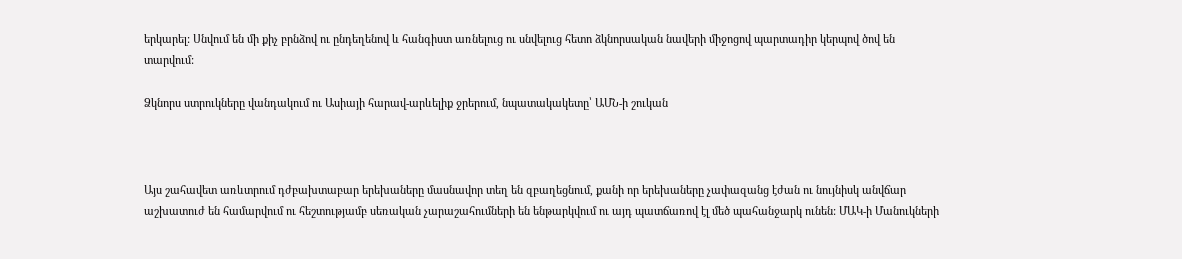երկարել: Սնվում են մի քիչ բրնձով ու ընդեղենով և հանգիստ առնելուց ու սնվելուց հետո ձկնորսական նավերի միջոցով պարտադիր կերպով ծով են տարվում:

Ձկնորս ստրուկները վանդակում ու Ասիայի հարավ-արևելիք ջրերում, նպատակակետը՝ ԱՄՆ-ի շուկան



Այս շահավետ առևտրում դժբախտաբար երեխաները մասնավոր տեղ են զբաղեցնում, քանի որ երեխաները չափազանց էժան ու նույնիսկ անվճար աշխատուժ են համարվում ու հեշտությամբ սեռական չարաշահումների են ենթարկվում ու այդ պատճառով էլ մեծ պահանջարկ ունեն: ՄԱԿ-ի Մանուկների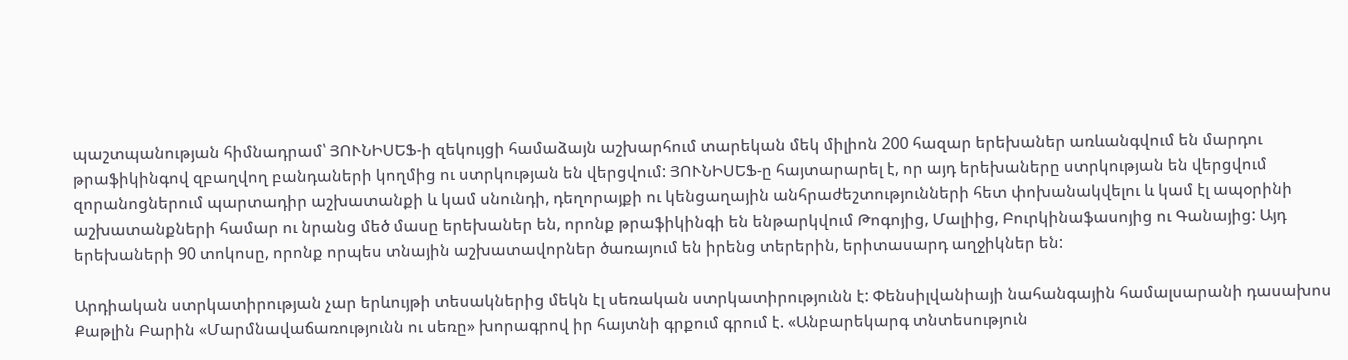պաշտպանության հիմնադրամ՝ ՅՈՒՆԻՍԵՖ-ի զեկույցի համաձայն աշխարհում տարեկան մեկ միլիոն 200 հազար երեխաներ առևանգվում են մարդու թրաֆիկինգով զբաղվող բանդաների կողմից ու ստրկության են վերցվում: ՅՈՒՆԻՍԵՖ-ը հայտարարել է, որ այդ երեխաները ստրկության են վերցվում զորանոցներում պարտադիր աշխատանքի և կամ սնունդի, դեղորայքի ու կենցաղային անհրաժեշտությունների հետ փոխանակվելու և կամ էլ ապօրինի աշխատանքների համար ու նրանց մեծ մասը երեխաներ են, որոնք թրաֆիկինգի են ենթարկվում Թոգոյից, Մալիից, Բուրկինաֆասոյից ու Գանայից: Այդ երեխաների 90 տոկոսը, որոնք որպես տնային աշխատավորներ ծառայում են իրենց տերերին, երիտասարդ աղջիկներ են:

Արդիական ստրկատիրության չար երևույթի տեսակներից մեկն էլ սեռական ստրկատիրությունն է: Փենսիլվանիայի նահանգային համալսարանի դասախոս Քաթլին Բարին «Մարմնավաճառությունն ու սեռը» խորագրով իր հայտնի գրքում գրում է. «Անբարեկարգ տնտեսություն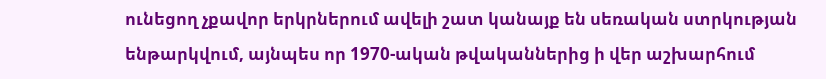ունեցող չքավոր երկրներում ավելի շատ կանայք են սեռական ստրկության ենթարկվում, այնպես որ 1970-ական թվականներից ի վեր աշխարհում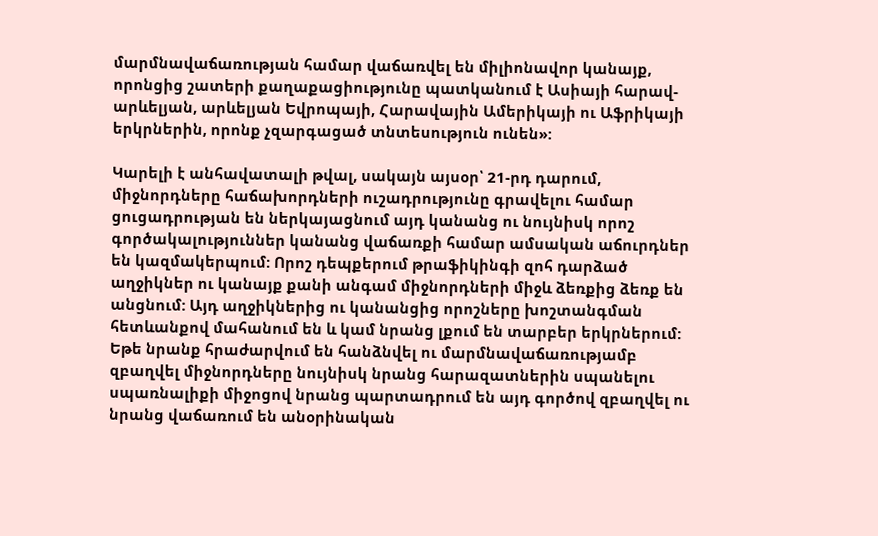մարմնավաճառության համար վաճառվել են միլիոնավոր կանայք, որոնցից շատերի քաղաքացիությունը պատկանում է Ասիայի հարավ-արևելյան, արևելյան Եվրոպայի, Հարավային Ամերիկայի ու Աֆրիկայի երկրներին, որոնք չզարգացած տնտեսություն ունեն»:

Կարելի է անհավատալի թվալ, սակայն այսօր՝ 21-րդ դարում, միջնորդները հաճախորդների ուշադրությունը գրավելու համար ցուցադրության են ներկայացնում այդ կանանց ու նույնիսկ որոշ գործակալություններ կանանց վաճառքի համար ամսական աճուրդներ են կազմակերպում: Որոշ դեպքերում թրաֆիկինգի զոհ դարձած աղջիկներ ու կանայք քանի անգամ միջնորդների միջև ձեռքից ձեռք են անցնում: Այդ աղջիկներից ու կանանցից որոշները խոշտանգման հետևանքով մահանում են և կամ նրանց լքում են տարբեր երկրներում: Եթե նրանք հրաժարվում են հանձնվել ու մարմնավաճառությամբ զբաղվել միջնորդները նույնիսկ նրանց հարազատներին սպանելու սպառնալիքի միջոցով նրանց պարտադրում են այդ գործով զբաղվել ու նրանց վաճառում են անօրինական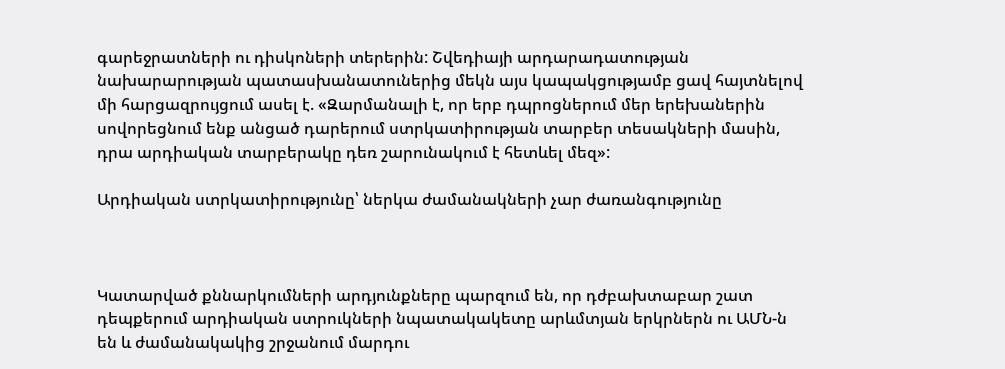գարեջրատների ու դիսկոների տերերին: Շվեդիայի արդարադատության նախարարության պատասխանատուներից մեկն այս կապակցությամբ ցավ հայտնելով մի հարցազրույցում ասել է. «Զարմանալի է, որ երբ դպրոցներում մեր երեխաներին սովորեցնում ենք անցած դարերում ստրկատիրության տարբեր տեսակների մասին, դրա արդիական տարբերակը դեռ շարունակում է հետևել մեզ»:

Արդիական ստրկատիրությունը՝ ներկա ժամանակների չար ժառանգությունը



Կատարված քննարկումների արդյունքները պարզում են, որ դժբախտաբար շատ դեպքերում արդիական ստրուկների նպատակակետը արևմտյան երկրներն ու ԱՄՆ-ն են և ժամանակակից շրջանում մարդու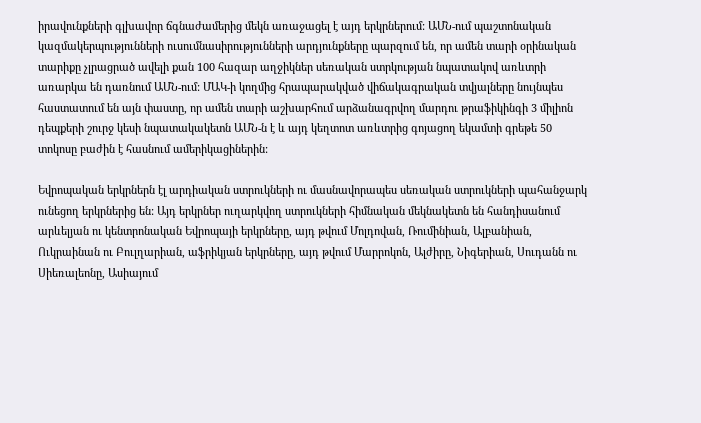իրավունքների գլխավոր ճգնաժամերից մեկն առաջացել է այդ երկրներում: ԱՄՆ-ում պաշտոնական կազմակերպությունների ուսումնասիրությունների արդյունքները պարզում են, որ ամեն տարի օրինական տարիքը չլրացրած ավելի քան 100 հազար աղջիկներ սեռական ստրկության նպատակով առևտրի առարկա են դառնում ԱՄՆ-ում: ՄԱԿ-ի կողմից հրապարակված վիճակագրական տվյալները նույնպես հաստատում են այն փաստը, որ ամեն տարի աշխարհում արձանագրվող մարդու թրաֆիկինգի 3 միլիոն դեպքերի շուրջ կեսի նպատակակետն ԱՄՆ-ն է և այդ կեղտոտ առևտրից գոյացող եկամտի գրեթե 50 տոկոսը բաժին է հասնում ամերիկացիներին:

Եվրոպական երկրներն էլ արդիական ստրուկների ու մասնավորապես սեռական ստրուկների պահանջարկ ունեցող երկրներից են: Այդ երկրներ ուղարկվող ստրուկների հիմնական մեկնակետն են հանդիսանում արևելյան ու կենտրոնական Եվրոպայի երկրները, այդ թվում Մոլդովան, Ռումինիան, Ալբանիան, Ուկրաինան ու Բուլղարիան, աֆրիկյան երկրները, այդ թվում Մարրոկոն, Ալժիրը, Նիգերիան, Սուդանն ու Սիեռալեոնը, Ասիայում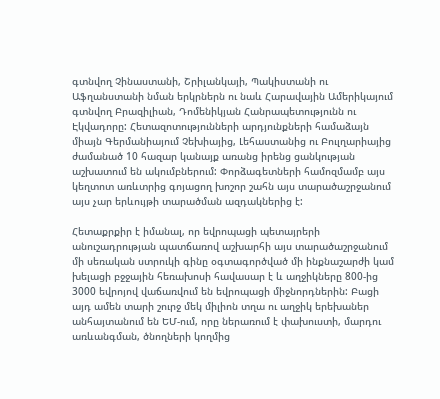գտնվող Չինաստանի, Շրիլանկայի, Պակիստանի ու Աֆղանստանի նման երկրներն ու նաև Հարավային Ամերիկայում գտնվող Բրազիլիան, Դոմենիկյան Հանրապետությունն ու Էկվադորը: Հետազոտությունների արդյունքների համաձայն միայն Գերմանիայում Չեխիայից, Լեհաստանից ու Բուլղարիայից ժամանած 10 հազար կանայք առանց իրենց ցանկության աշխատում են ակումբներում: Փորձագետների համոզմամբ այս կեղտոտ առևտրից գոյացող խոշոր շահն այս տարածաշրջանում այս չար երևույթի տարածման ազդակներից է:

Հետաքրքիր է իմանալ, որ եվրոպացի պետայրերի անուշադրության պատճառով աշխարհի այս տարածաշրջանում մի սեռական ստրուկի գինը օգտագործված մի ինքնաշարժի կամ խելացի բջջային հեռախոսի հավասար է և աղջիկները 800-ից 3000 եվրոյով վաճառվում են եվրոպացի միջնորդներին: Բացի այդ ամեն տարի շուրջ մեկ միլիոն տղա ու աղջիկ երեխաներ անհայտանում են ԵՄ-ում, որը ներառում է փախուստի, մարդու առևանգման, ծնողների կողմից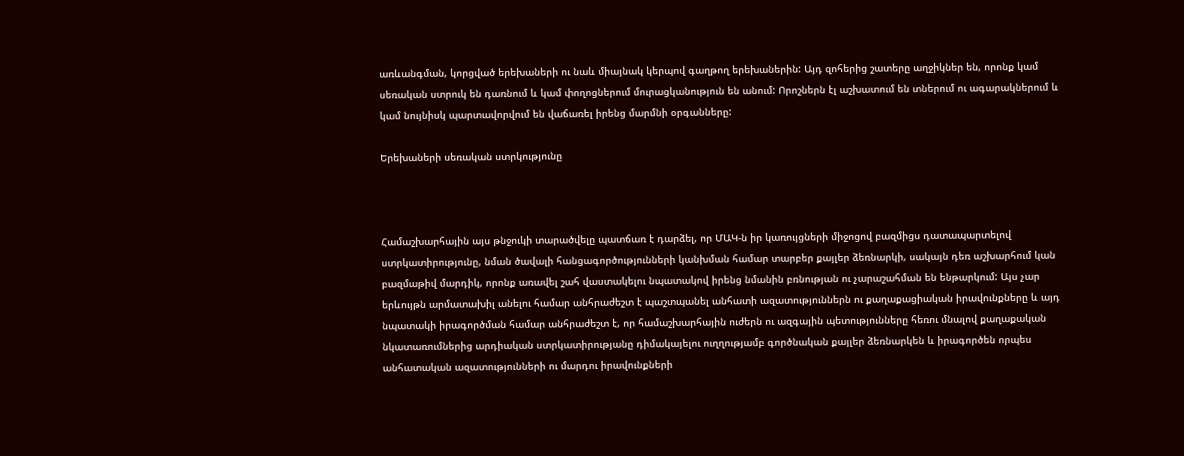առևանգման, կորցված երեխաների ու նաև միայնակ կերպով գաղթող երեխաներին: Այդ զոհերից շատերը աղջիկներ են, որոնք կամ սեռական ստրուկ են դառնում և կամ փողոցներում մուրացկանություն են անում: Որոշներն էլ աշխատում են տներում ու ագարակներում և կամ նույնիսկ պարտավորվում են վաճառել իրենց մարմնի օրգանները:

Երեխաների սեռական ստրկությունը



Համաշխարհային այս թնջուկի տարածվելը պատճառ է դարձել, որ ՄԱԿ-ն իր կառույցների միջոցով բազմիցս դատապարտելով ստրկատիրությունը, նման ծավալի հանցագործությունների կանխման համար տարբեր քայլեր ձեռնարկի, սակայն դեռ աշխարհում կան բազմաթիվ մարդիկ, որոնք առավել շահ վաստակելու նպատակով իրենց նմանին բռնության ու չարաշահման են ենթարկում: Այս չար երևույթն արմատախիլ անելու համար անհրաժեշտ է պաշտպանել անհատի ազատություններն ու քաղաքացիական իրավունքները և այդ նպատակի իրագործման համար անհրաժեշտ է, որ համաշխարհային ուժերն ու ազգային պետությունները հեռու մնալով քաղաքական նկատառումներից արդիական ստրկատիրությանը դիմակայելու ուղղությամբ գործնական քայլեր ձեռնարկեն և իրագործեն որպես անհատական ազատությունների ու մարդու իրավունքների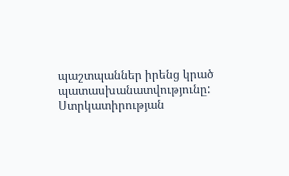պաշտպաններ իրենց կրած պատասխանատվությունը: Ստրկատիրության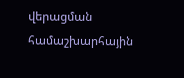վերացման համաշխարհային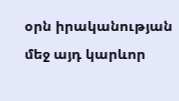օրն իրականության մեջ այդ կարևոր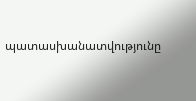պատասխանատվությունը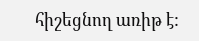հիշեցնող առիթ է: